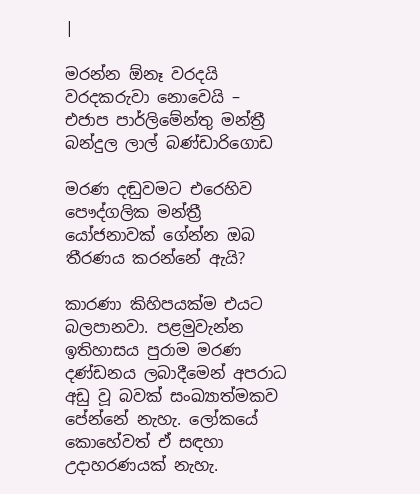|

මරන්න ඕනෑ වරදයි වරදකරුවා නොවෙයි – එජාප පාර්ලිමේන්තු මන්ත්‍රී බන්දුල ලාල් බණ්ඩාරිගොඩ

මරණ දඬුවමට එරෙහිව පෞද්ගලික මන්ත්‍රී යෝජනාවක් ගේන්න ඔබ තීරණය කරන්නේ ඇයි?

කාරණා කිහිපයක්ම එයට බලපානවා. පළමුවැන්න ඉතිහාසය පුරාම මරණ දණ්ඩනය ලබාදීමෙන් අපරාධ අඩු වූ බවක් සංඛ්‍යාත්මකව පේන්නේ නැහැ. ලෝකයේ කොහේවත් ඒ සඳහා උදාහරණයක් නැහැ.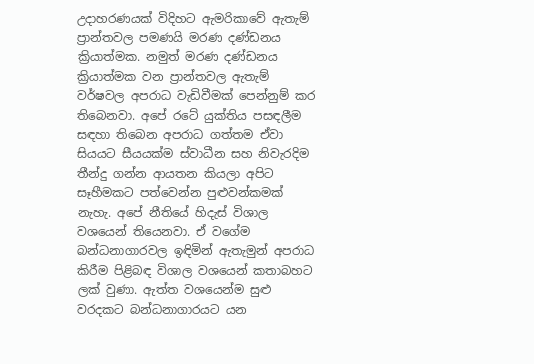උදාහරණයක් විදිහට ඇමරිකාවේ ඇතැම් ප්‍රාන්තවල පමණයි මරණ දණ්ඩනය ක්‍රියාත්මක. නමුත් මරණ දණ්ඩනය ක්‍රියාත්මක වන ප්‍රාන්තවල ඇතැම් වර්ෂවල අපරාධ වැඩිවීමක් පෙන්නුම් කර තිබෙනවා. අපේ රටේ යුක්තිය පසඳලීම සඳහා තිබෙන අපරාධ ගත්තම ඒවා සියයට සීයයක්ම ස්වාධීන සහ නිවැරදිම තීන්දු ගන්න ආයතන කියලා අපිට සෑහීමකට පත්වෙන්න පුළුවන්කමක් නැහැ. අපේ නීතියේ හිදැස් විශාල වශයෙන් තියෙනවා. ඒ වගේම බන්ධනාගාරවල ඉඳිමින් ඇතැමුන් අපරාධ කිරීම පිළිබඳ විශාල වශයෙන් කතාබහට ලක් වුණා. ඇත්ත වශයෙන්ම සුළු වරදකට බන්ධනාගාරයට යන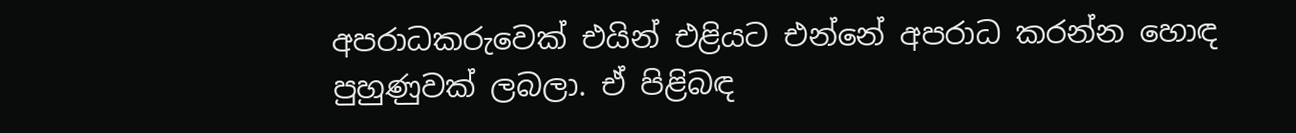අපරාධකරුවෙක් එයින් එළියට එන්නේ අපරාධ කරන්න හොඳ පුහුණුවක් ලබලා. ඒ පිළිබඳ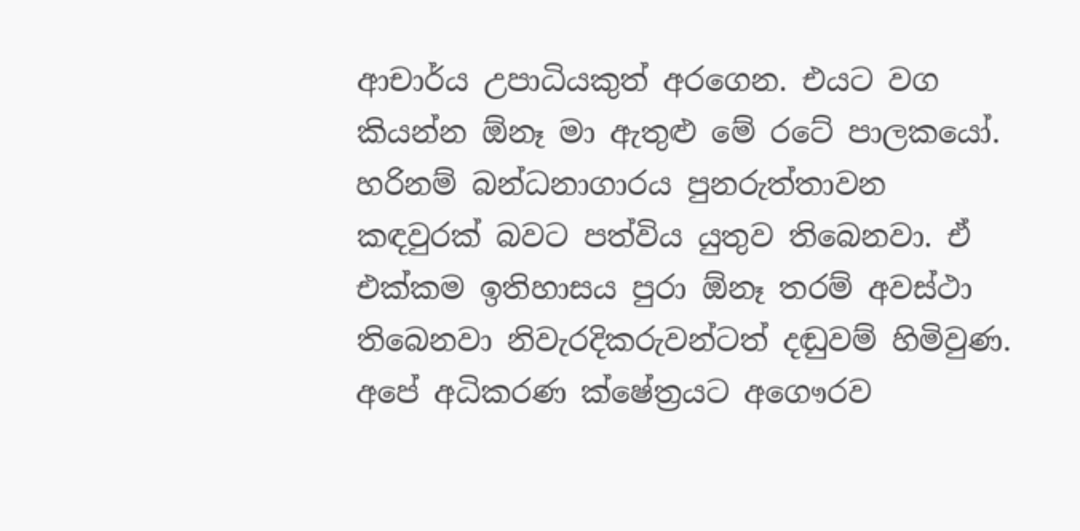ආචාර්ය උපාධියකුත් අරගෙන. එයට වග කියන්න ඕනෑ මා ඇතුළු මේ රටේ පාලකයෝ. හරිනම් බන්ධනාගාරය පුනරුත්තාවන කඳවුරක් බවට පත්විය යුතුව තිබෙනවා. ඒ එක්කම ඉතිහාසය පුරා ඕනෑ තරම් අවස්ථා තිබෙනවා නිවැරදිකරුවන්ටත් දඬුවම් හිමිවුණ. අපේ අධිකරණ ක්ෂේත්‍රයට අගෞරව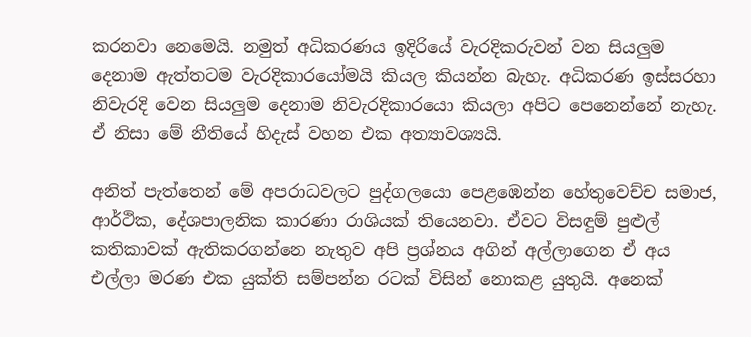කරනවා නෙමෙයි. නමුත් අධිකරණය ඉදිරියේ වැරදිකරුවන් වන සියලුම දෙනාම ඇත්තටම වැරදිකාරයෝමයි කියල කියන්න බැහැ. අධිකරණ ඉස්සරහා නිවැරදි වෙන සියලුම දෙනාම නිවැරදිකාරයො කියලා අපිට පෙනෙන්නේ නැහැ. ඒ නිසා මේ නීතියේ හිදැස් වහන එක අත්‍යාවශ්‍යයි.

අනිත් පැත්තෙන් මේ අපරාධවලට පුද්ගලයො පෙළඹෙන්න හේතුවෙච්ච සමාජ, ආර්ථික, දේශපාලනික කාරණා රාශියක් තියෙනවා. ඒවට විසඳුම් පුළුල් කතිකාවක් ඇතිකරගන්නෙ නැතුව අපි ප්‍රශ්නය අගින් අල්ලාගෙන ඒ අය එල්ලා මරණ එක යුක්ති සම්පන්න රටක් විසින් නොකළ යුතුයි. අනෙක්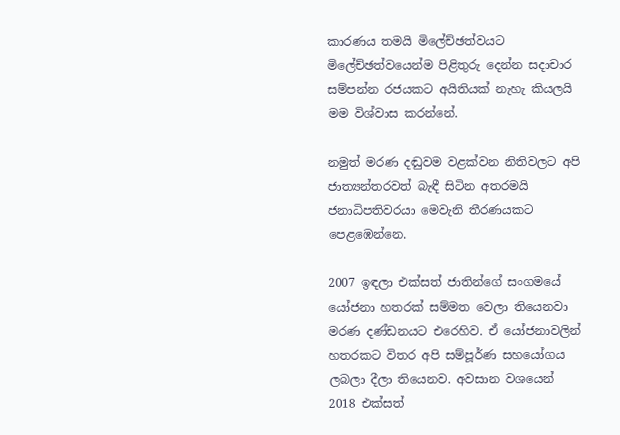කාරණය තමයි මිලේච්ඡත්වයට මිලේච්ඡත්වයෙන්ම පිළිතුරු දෙන්න සදාචාර සම්පන්න රජයකට අයිතියක් නැහැ කියලයි මම විශ්වාස කරන්නේ.

නමුත් මරණ දඬුවම වළක්වන නිතිවලට අපි ජාත්‍යන්තරවත් බැඳී සිටින අතරමයි ජනාධිපතිවරයා මෙවැනි තීරණයකට පෙළඹෙන්නෙ.

2007 ඉඳලා එක්සත් ජාතින්ගේ සංගමයේ යෝජනා හතරක් සම්මත වෙලා තියෙනවා මරණ දණ්ඩනයට එරෙහිව. ඒ යෝජනාවලින් හතරකට විතර අපි සම්පූර්ණ සහයෝගය ලබලා දීලා තියෙනව. අවසාන වශයෙන් 2018 එක්සත්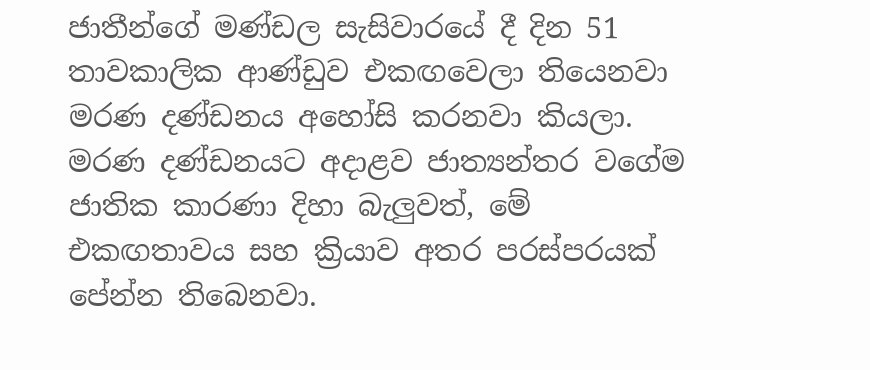ජාතීන්ගේ මණ්ඩල සැසිවාරයේ දී දින 51 තාවකාලික ආණ්ඩුව එකඟවෙලා තියෙනවා මරණ දණ්ඩනය අහෝසි කරනවා කියලා. මරණ දණ්ඩනයට අදාළව ජාත්‍යන්තර වගේම ජාතික කාරණා දිහා බැලුවත්, මේ එකඟතාවය සහ ක්‍රියාව අතර පරස්පරයක් පේන්න තිබෙනවා.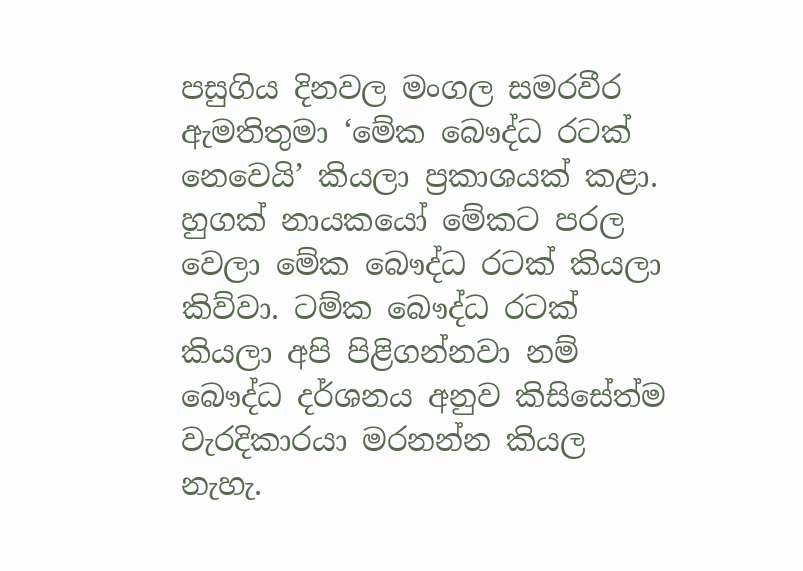පසුගිය දිනවල මංගල සමරවීර ඇමතිතුමා ‘මේක බෞද්ධ රටක් නෙවෙයි’ කියලා ප්‍රකාශයක් කළා. හුගක් නායකයෝ මේකට පරල වෙලා මේක බෞද්ධ රටක් කියලා කිව්වා. ටම්ක බෞද්ධ රටක් කියලා අපි පිළිගන්නවා නම් බෞද්ධ දර්ශනය අනුව කිසිසේත්ම වැරදිකාරයා මරනන්න කියල නැහැ.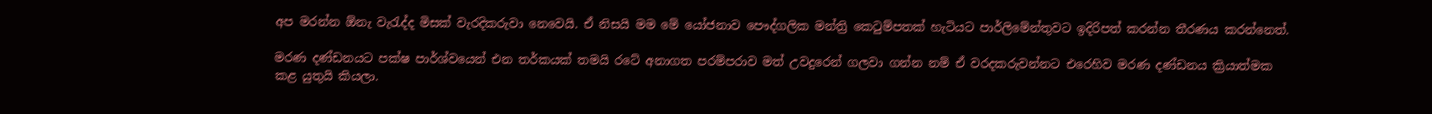අප මරන්න ඕනැ වැරැද්ද මිසක් වැරදිකරුවා නෙවෙයි. ඒ නිසයි මම මේ යෝජනාව පෞද්ගලික මන්ත්‍රි කෙටුම්පතක් හැටියට පාර්ලිමේන්තුවට ඉදිරිපත් කරන්න තීරණය කරන්නෙත්.

මරණ දණ්ඩනයට පක්ෂ පාර්ශ්වයෙන් එන තර්කයක් තමයි රටේ අනාගත පරම්පරාව මත් උවදුරෙන් ගලවා ගන්න නම් ඒ වරදකරුවන්නට එරෙහිව මරණ දණ්ඩනය ක්‍රියාත්මක කළ යුතුයි කියලා.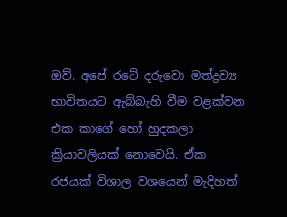ඔව්. අපේ රටේ දරුවො මත්ද්‍රව්‍ය භාවිතයට ඇබ්බැහි වීම වළක්වන එක කාගේ හෝ හුදකලා ක්‍රියාවලියක් නොවෙයි. ඒක රජයක් විශාල වශයෙන් මැදිහත්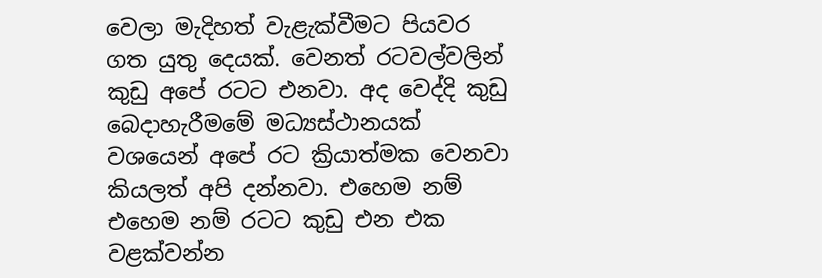වෙලා මැදිහත් වැළැක්වීමට පියවර ගත යුතු දෙයක්. වෙනත් රටවල්වලින් කුඩු අපේ රටට එනවා. අද වෙද්දි කුඩු බෙදාහැරීමමේ මධ්‍යස්ථානයක් වශයෙන් අපේ රට ක්‍රියාත්මක වෙනවා කියලත් අපි දන්නවා. එහෙම නම් එහෙම නම් රටට කුඩු එන එක වළක්වන්න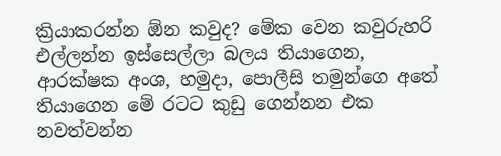ක්‍රියාකරන්න ඕන කවුද? මේක වෙන කවුරුහරි එල්ලන්න ඉස්සෙල්ලා බලය තියාගෙන, ආරක්ෂක අංශ, හමුදා, පොලීසි තමුන්ගෙ අතේ තියාගෙන මේ රටට කුඩු ගෙන්නන එක නවත්වන්න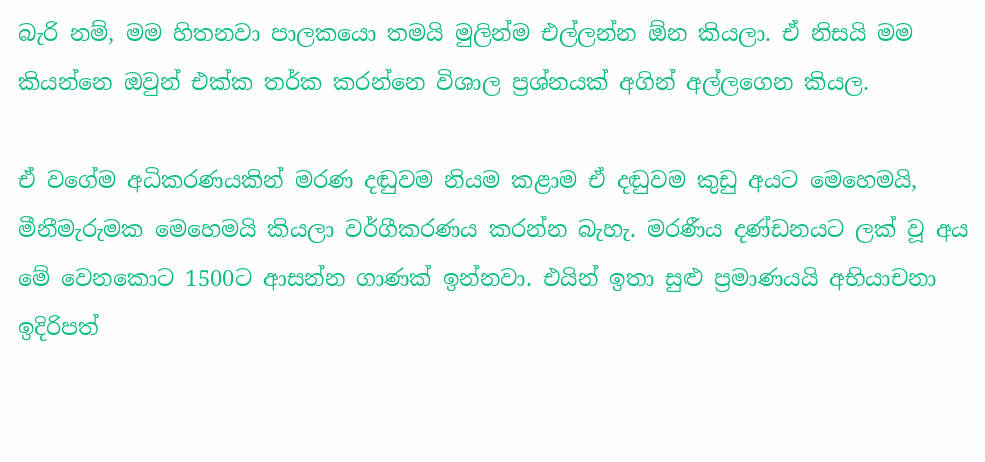බැරි නම්, මම හිතනවා පාලකයො තමයි මුලින්ම එල්ලන්න ඕන කියලා. ඒ නිසයි මම කියන්නෙ ඔවුන් එක්ක තර්ක කරන්නෙ විශාල ප්‍රශ්නයක් අගින් අල්ලගෙන කියල.

ඒ වගේම අධිකරණයකින් මරණ දඬුවම නියම කළාම ඒ දඬුවම කුඩු අයට මෙහෙමයි, මීනීමැරුමක මෙහෙමයි කියලා වර්ගීකරණය කරන්න බැහැ. මරණීය දණ්ඩනයට ලක් වූ අය මේ වෙනකොට 1500ට ආසන්න ගාණක් ඉන්නවා. එයින් ඉතා සුළු ප්‍රමාණයයි අභියාචනා ඉදිරිපත්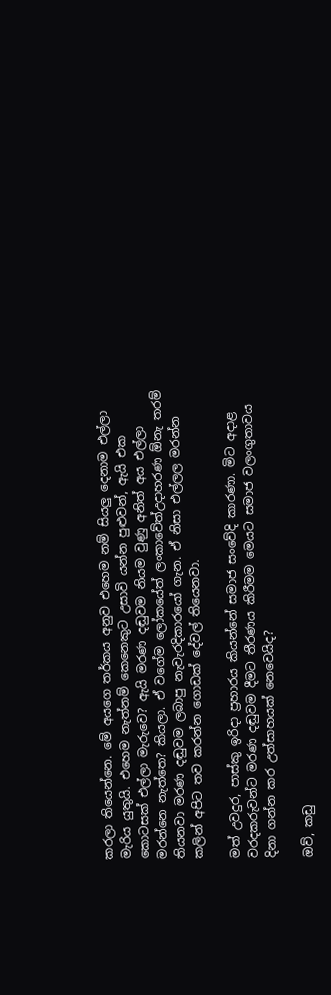කරලා තියෙන්නෙ. මේ අයගෙ තර්කය අනුව එහෙම නම් සියලු දෙනාම එල්ලා මැරිය යුතුයි. එහෙම නැත්නම් කෙනෙකුට උසාවි යන්න පුළුවන්, ඇයි එක කොටසක් එල්ලා මැරුවෙ? ඇයි මරණ දඬුවම නියම වුණු අනිත් අය එල්ලා මරන්නෙ නැත්තෙ? කියලා. ඒ වගේම ලෝකයේත් ලංකාවේත්උදාහරණ ඕනැ තරම් තියනවා මරණ දඬුවම ලබාපු නැවැරදිකාරයෝ ගැන. ඒ නිසා එල්ලල මරන්න කලින් අපිට තව කරන්න ගොඩක් දේවල් තියෙනවා.

මත් උවදුර, පාස්කු ඉරිදා ප්‍රහාරය කියන්නේ සමාජ සංවේදි කාරණා. මිට අදාළ වරදකරුවන්ට මරණ දඬුවම දීමට තීරණය කිරීමම මෙයට සමාජ වලංගුතාවය දිනා ගන්න කර උත්සාහයක් නෙවෙයිද?

ඔව්, කඩු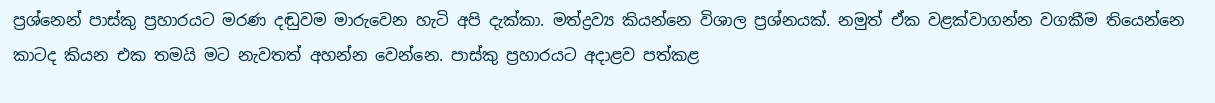ප්‍රශ්නෙන් පාස්කු ප්‍රහාරයට මරණ දඬුවම මාරුවෙන හැටි අපි දැක්කා. මත්ද්‍රව්‍ය කියන්නෙ විශාල ප්‍රශ්නයක්. නමුත් ඒක වළක්වාගන්න වගකීම තියෙන්නෙ කාටද කියන එක තමයි මට නැවතත් අහන්න වෙන්නෙ. පාස්කු ප්‍රහාරයට අදාළව පත්කළ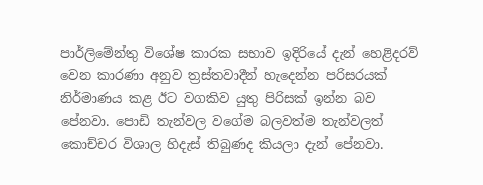පාර්ලිමේන්තු විශේෂ කාරක සභාව ඉදිරියේ දැන් හෙළිදරව් වෙන කාරණා අනුව ත්‍රස්තවාදීන් හැදෙන්න පරිසරයක් නිර්මාණය කළ ඊට වගකිව යුතු පිරිසක් ඉන්න බව පේනවා. පොඩි තැන්වල වගේම බලවත්ම තැන්වලත් කොච්චර විශාල හිදැස් තිබුණද කියලා දැන් පේනවා.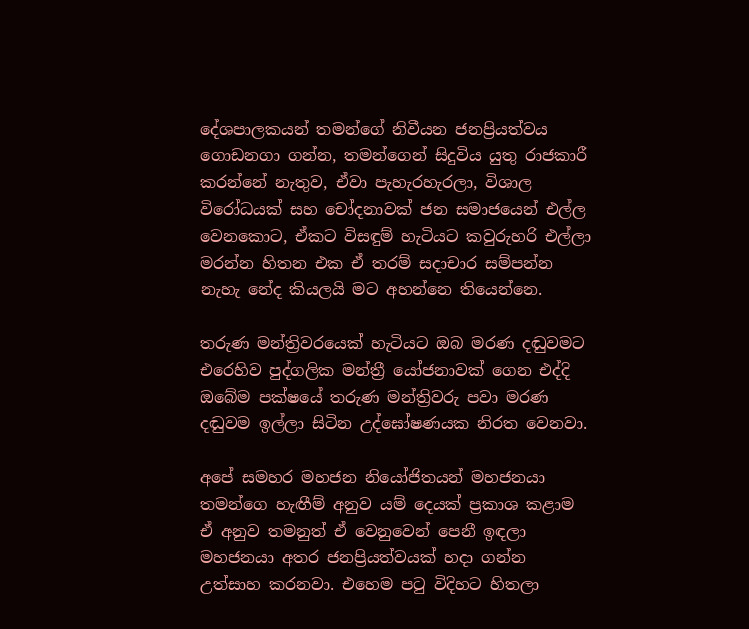දේශපාලකයන් තමන්ගේ නිවීයන ජනප්‍රියත්වය ගොඩනගා ගන්න, තමන්ගෙන් සිදුවිය යුතු රාජකාරී කරන්නේ නැතුව, ඒවා පැහැරහැරලා, විශාල විරෝධයක් සහ චෝදනාවක් ජන සමාජයෙන් එල්ල වෙනකොට, ඒකට විසඳුම් හැටියට කවුරුහරි එල්ලා මරන්න හිතන එක ඒ තරම් සදාචාර සම්පන්න නැහැ නේද කියලයි මට අහන්නෙ තියෙන්නෙ.

තරුණ මන්ත්‍රිවරයෙක් හැටියට ඔබ මරණ දඬුවමට එරෙහිව පුද්ගලික මන්ත්‍රී යෝජනාවක් ගෙන එද්දි ඔබේම පක්ෂයේ තරුණ මන්ත්‍රිවරු පවා මරණ දඬුවම ඉල්ලා සිටින උද්ඝෝෂණයක නිරත වෙනවා.

අපේ සමහර මහජන නියෝජිතයන් මහජනයා තමන්ගෙ හැඟීම් අනුව යම් දෙයක් ප්‍රකාශ කළාම ඒ අනුව තමනුත් ඒ වෙනුවෙන් පෙනී ඉඳලා මහජනයා අතර ජනප්‍රියත්වයක් හදා ගන්න උත්සාහ කරනවා. එහෙම පටු විදිහට හිතලා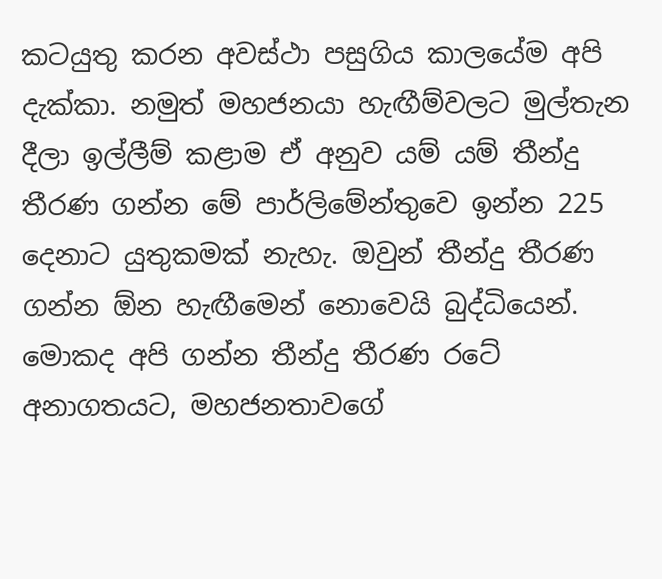කටයුතු කරන අවස්ථා පසුගිය කාලයේම අපි දැක්කා. නමුත් මහජනයා හැඟීම්වලට මුල්තැන දීලා ඉල්ලීම් කළාම ඒ අනුව යම් යම් තීන්දු තීරණ ගන්න මේ පාර්ලිමේන්තුවෙ ඉන්න 225  දෙනාට යුතුකමක් නැහැ. ඔවුන් තීන්දු තීරණ ගන්න ඕන හැඟීමෙන් නොවෙයි බුද්ධියෙන්. මොකද අපි ගන්න තීන්දු තීරණ රටේ අනාගතයට, මහජනතාවගේ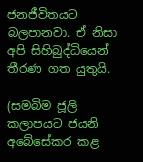ජනජීවිතයට බලපානවා. ඒ නිසා අපි සිහිබුද්ධියෙන් තීරණ ගත යුතුයි.

(සමබිම ජූලි කලාපයට ජයනි අබේසේකර කළ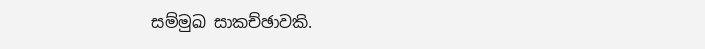සම්මුඛ සාකච්ඡාවකි.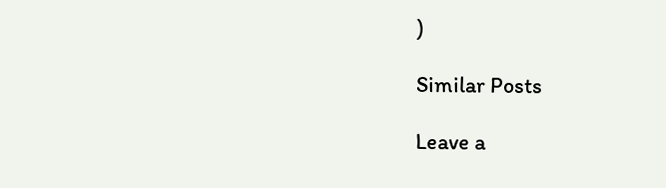)

Similar Posts

Leave a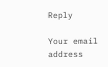Reply

Your email address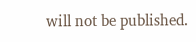will not be published.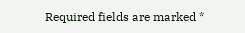Required fields are marked *